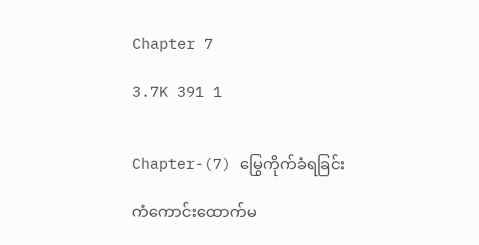Chapter 7

3.7K 391 1


Chapter-(7) မြွေကိုက်ခံရခြင်း

ကံကောင်းထောက်မ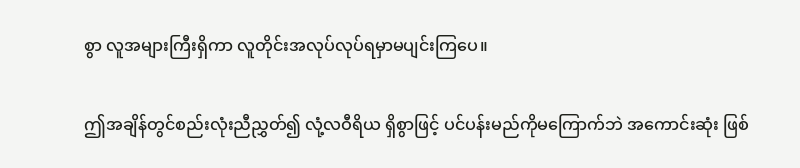စွာ လူအများကြီးရှိကာ လူတိုင်းအလုပ်လုပ်ရမှာမပျင်းကြပေ။

ဤအချိန်တွင်စည်းလုံးညီညွှတ်၍ လုံ့လဝီရိယ ရှိစွာဖြင့် ပင်ပန်းမည်ကိုမကြောက်ဘဲ အကောင်းဆုံး ဖြစ်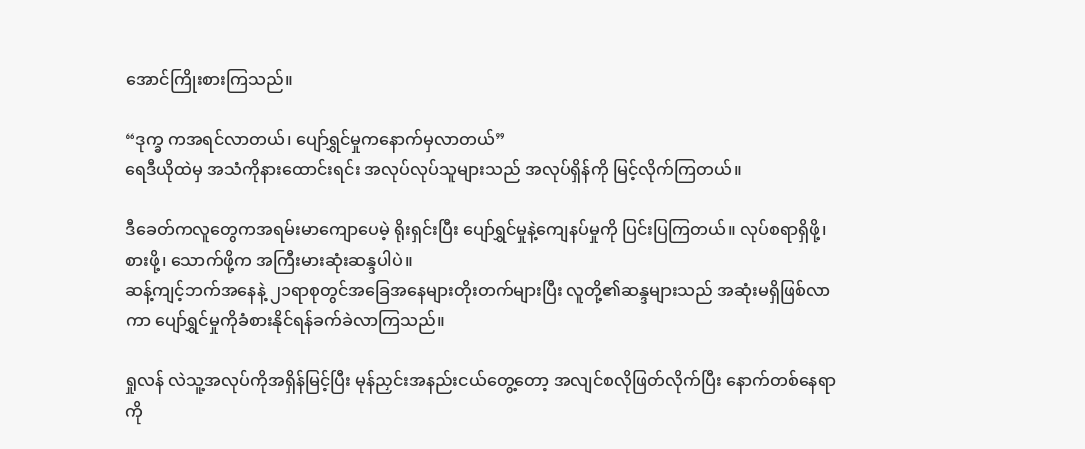အောင်ကြိုးစားကြသည်။

“ဒုက္ခ ကအရင်လာတယ်၊ ပျော်ရွှင်မှုကနောက်မှလာတယ်”
ရေဒီယိုထဲမှ အသံကိုနားထောင်းရင်း အလုပ်လုပ်သူများသည် အလုပ်ရှိန်ကို မြင့်လိုက်ကြတယ်။

ဒီခေတ်ကလူတွေကအရမ်းမာကျောပေမဲ့ ရိုးရှင်းပြီး ပျော်ရွှင်မှုနဲ့ကျေနပ်မှုကို ပြင်းပြကြတယ်။ လုပ်စရာရှိဖို့၊ စားဖို့၊ သောက်ဖို့က အကြီးမားဆုံးဆန္ဒပါပဲ။
ဆန့်ကျင့်ဘက်အနေနဲ့ ၂၁ရာစုတွင်အခြေအနေများတိုးတက်များပြီး လူတို့၏ဆန္ဒများသည် အဆုံးမရှိဖြစ်လာကာ ပျော်ရွှင်မှုကိုခံစားနိုင်ရန်ခက်ခဲလာကြသည်။

ရှုလန် လဲသူ့အလုပ်ကိုအရှိန်မြင့်ပြီး မုန်ညှင်းအနည်းငယ်တွေ့တော့ အလျင်စလိုဖြတ်လိုက်ပြီး နောက်တစ်နေရာကို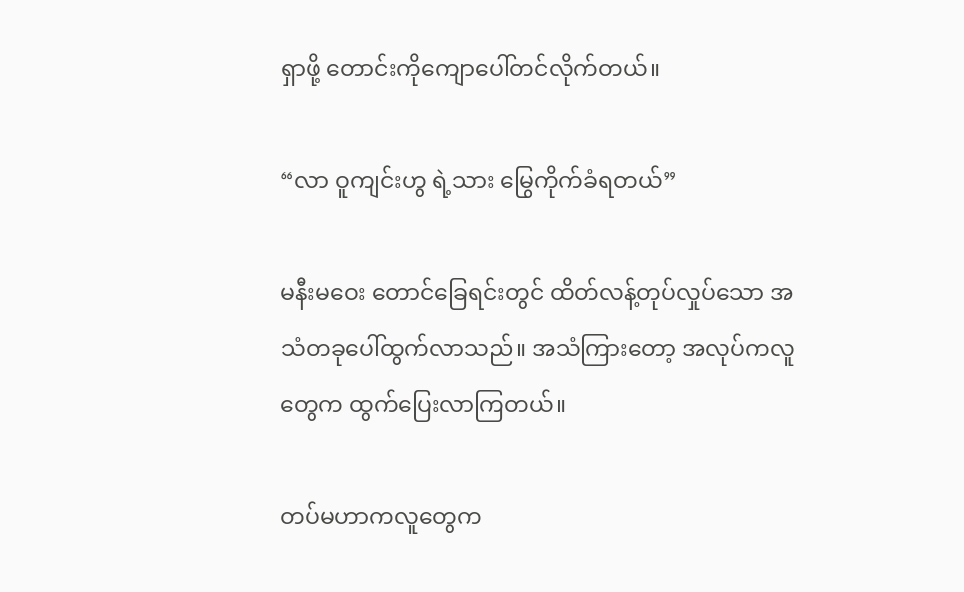ရှာဖို့ တောင်းကိုကျောပေါ်တင်လိုက်တယ်။

“လာ ဝူကျင်းဟွ ရဲ့သား မြွေကိုက်ခံရတယ်”

မနီးမဝေး တောင်ခြေရင်းတွင် ထိတ်လန့်တုပ်လှုပ်သော အသံတခုပေါ်ထွက်လာသည်။ အသံကြားတော့ အလုပ်ကလူတွေက ထွက်ပြေးလာကြတယ်။

တပ်မဟာကလူတွေက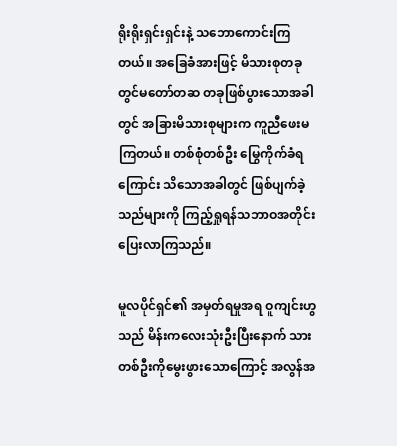ရိုးရိုးရှင်းရှင်းနဲ့ သဘောကောင်းကြတယ်။ အခြေခံအားဖြင့် မိသားစုတခုတွင်မတော်တဆ တခုဖြစ်ပွားသောအခါတွင် အခြားမိသားစုများက ကူညီဖေးမကြတယ်။ တစ်စုံတစ်ဦး မြွေကိုက်ခံရကြောင်း သိသောအခါတွင် ဖြစ်ပျက်ခဲ့သည်များကို ကြည့်ရှုရန်သဘာဝအတိုင်း ပြေးလာကြသည်။

မူလပိုင်ရှင်၏ အမှတ်ရမှုအရ ဝူကျင်းဟွ သည် မိန်းကလေးသုံးဦးပြီးနောက် သားတစ်ဦးကိုမွေးဖွားသောကြောင့် အလွန်အ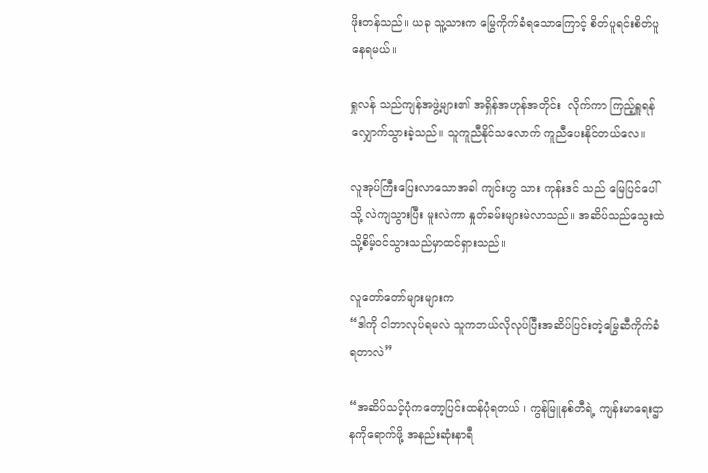ဖိုးတန်သည်။ ယခု သူ့သားက မြွေကိုက်ခံရသောကြောင့် စိတ်ပူရင်းစိတ်ပူနေရမယ်။

ရှုလန် သည်ကျန်အဖွဲ့များ၏ အရှိန်အဟုန်အတိုင်း  လိုက်ကာ ကြည့်ရှူရန် လျှောက်သွားခဲ့သည်။ သူကူညီနိုင်သလောက် ကူညီပေးနိုင်တယ်လေ။

လူအုပ်ကြီးပြေးလာသောအခါ ကျင်းဟွ သား ကုန်းဒင် သည် မြေပြင်ပေါ်သို့ လဲကျသွားပြီး မူးလဲကာ နှုတ်ခမ်းများမဲလာသည်။ အဆိပ်သည်သွေးထဲသို့စိမ့်ဝင်သွားသည်မှာထင်ရှားသည်။

လူတော်တော်များများက
“ဒါကို ငါဘာလုပ်ရမလဲ သူကဘယ်လိုလုပ်ပြီးအဆိပ်ပြင်းတဲ့မြွေဆီကိုက်ခံရတာလဲ”

“အဆိပ်သင့်ပုံကတော့ပြင်းထန်ပုံရတယ် ၊ ကွန်မြူနစ်တီရဲ့ ကျန်းမာရေးဌာနကိုရောက်ဖို့ အနည်းဆုံးနာရီ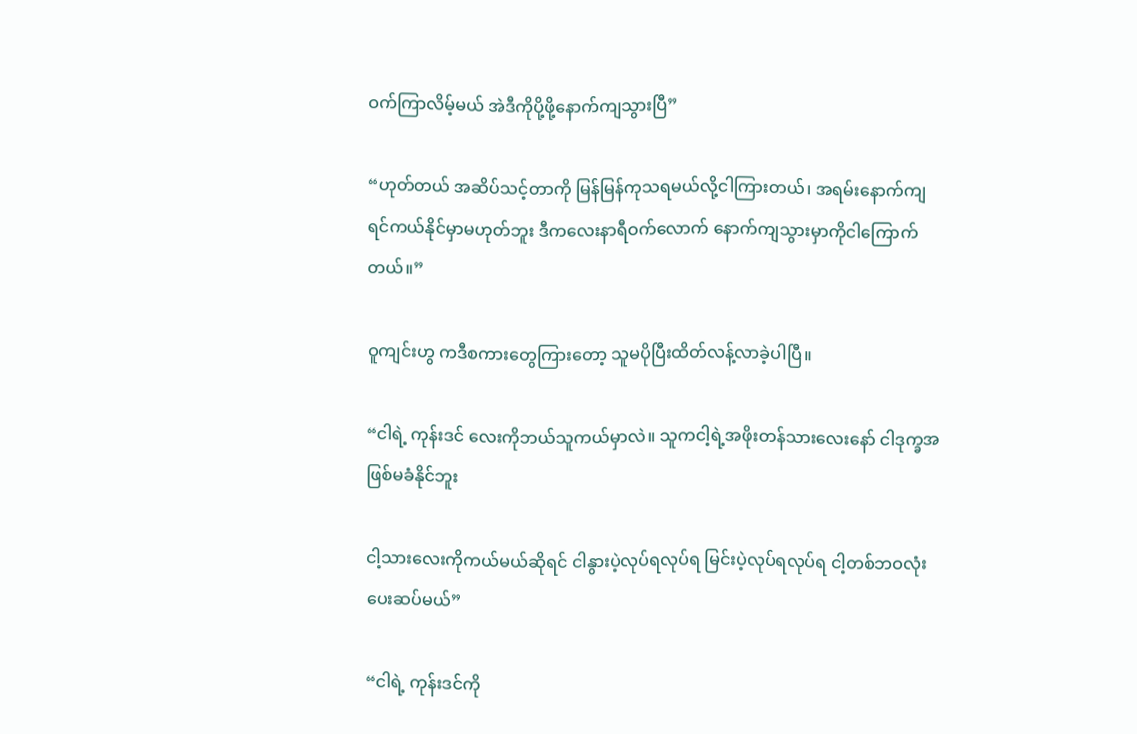ဝက်ကြာလိမ့်မယ် အဲဒီကိုပို့ဖို့နောက်ကျသွားပြီ”

“ဟုတ်တယ် အဆိပ်သင့်တာကို မြန်မြန်ကုသရမယ်လို့ငါကြားတယ်၊ အရမ်းနောက်ကျရင်ကယ်နိုင်မှာမဟုတ်ဘူး ဒီကလေးနာရီဝက်လောက် နောက်ကျသွားမှာကိုငါကြောက်တယ်။”

ဝူကျင်းဟွ ကဒီစကားတွေကြားတော့ သူမပိုပြီးထိတ်လန့်လာခဲ့ပါပြီ။

“ငါရဲ့ ကုန်းဒင် လေးကိုဘယ်သူကယ်မှာလဲ။ သူကငါ့ရဲ့အဖိုးတန်သားလေးနော် ငါဒုက္ခအဖြစ်မခံနိုင်ဘူး

ငါ့သားလေးကိုကယ်မယ်ဆိုရင် ငါနွားပဲ့လုပ်ရလုပ်ရ မြင်းပဲ့လုပ်ရလုပ်ရ ငါ့တစ်ဘဝလုံးပေးဆပ်မယ်”

“ငါရဲ့ ကုန်းဒင်ကို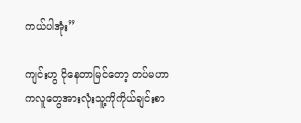ကယ်ပါအုံး”

ကျင်းဟွ ငိုနေတာမြင်တော့ တပ်မဟာကလူတွေအားလုံးသူ့ကိုကိုယ်ချင်းစာ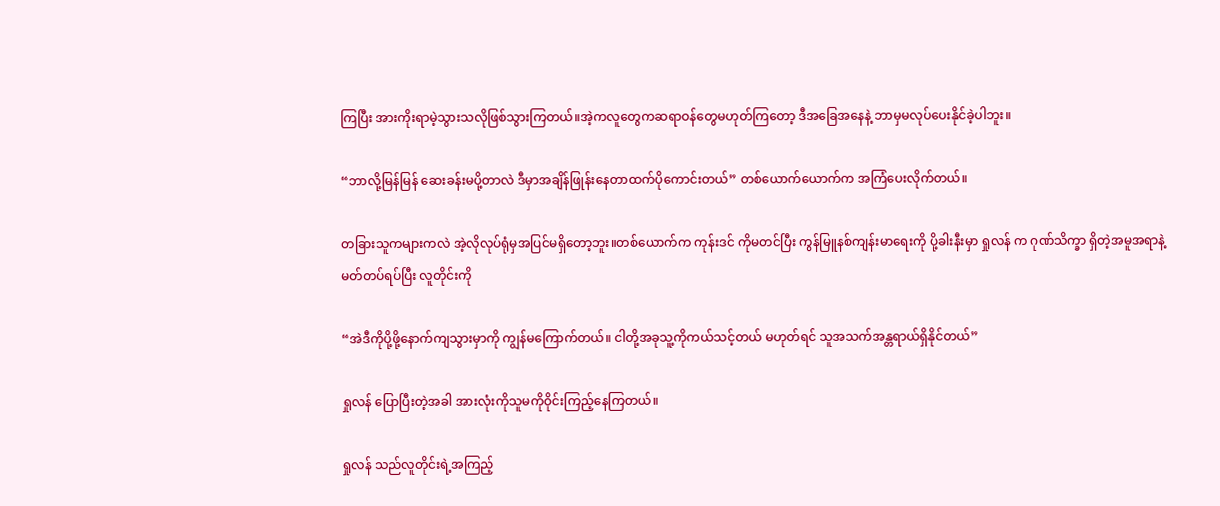ကြပြီး အားကိုးရာမဲ့သွားသလိုဖြစ်သွားကြတယ်။အဲ့ကလူတွေကဆရာဝန်တွေမဟုတ်ကြတော့ ဒီအခြေအနေနဲ့ ဘာမှမလုပ်ပေးနိုင်ခဲ့ပါဘူး။

“ဘာလို့မြန်မြန် ဆေးခန်းမပို့တာလဲ ဒီမှာအချိန်ဖြုန်းနေတာထက်ပိုကောင်းတယ်” တစ်ယောက်ယောက်က အကြံပေးလိုက်တယ်။

တခြားသူကများကလဲ အဲ့လိုလုပ်ရုံမှအပြင်မရှိတော့ဘူး။တစ်ယောက်က ကုန်းဒင် ကိုမတင်ပြီး ကွန်မြူနစ်ကျန်းမာရေးကို ပို့ခါးနီးမှာ ရှုလန် က ဂုဏ်သိက္ခာ ရှိတဲ့အမူအရာနဲ့ မတ်တပ်ရပ်ပြီး လူတိုင်းကို

“အဲဒီကိုပို့ဖို့နောက်ကျသွားမှာကို ကျွန်မကြောက်တယ်။ ငါတို့အခုသူ့ကိုကယ်သင့်တယ် မဟုတ်ရင် သူအသက်အန္တရာယ်ရှိနိုင်တယ်”

ရှုလန် ပြောပြီးတဲ့အခါ အားလုံးကိုသူမကိုဝိုင်းကြည့်နေကြတယ်။

ရှုလန် သည်လူတိုင်းရဲ့အကြည့်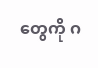တွေကို ဂ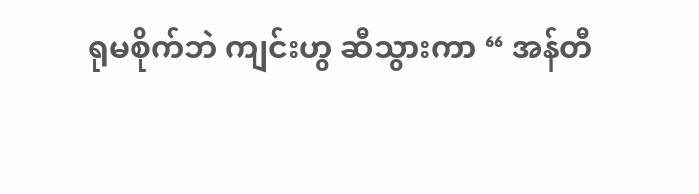ရုမစိုက်ဘဲ ကျင်းဟွ ဆီသွားကာ “ အန်တီ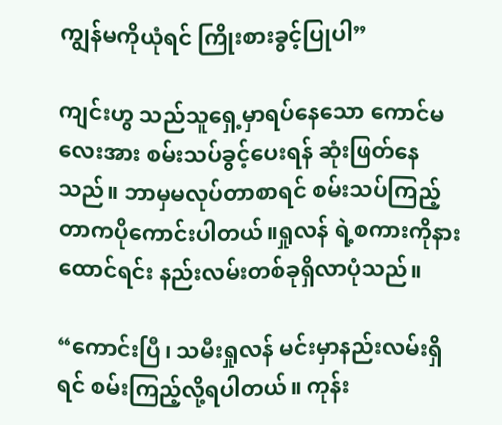ကျွန်မကိုယုံရင် ကြိုးစားခွင့်ပြုပါ”

ကျင်းဟွ သည်သူရှေ့မှာရပ်နေသော ကောင်မလေးအား စမ်းသပ်ခွင့်ပေးရန် ဆုံးဖြတ်နေသည်။ ဘာမှမလုပ်တာစာရင် စမ်းသပ်ကြည့်တာကပိုကောင်းပါတယ်။ရှုလန် ရဲ့စကားကိုနားထောင်ရင်း နည်းလမ်းတစ်ခုရှိလာပုံသည်။

“ကောင်းပြီ၊ သမီးရှုလန် မင်းမှာနည်းလမ်းရှိရင် စမ်းကြည့်လို့ရပါတယ်။ ကုန်း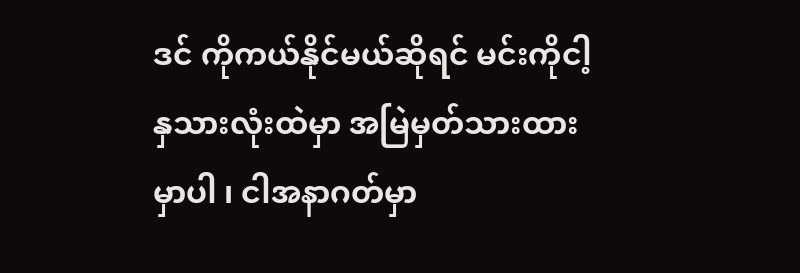ဒင် ကိုကယ်နိုင်မယ်ဆိုရင် မင်းကိုငါ့နှသားလုံးထဲမှာ အမြဲမှတ်သားထားမှာပါ ၊ ငါအနာဂတ်မှာ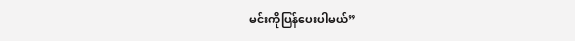မင်းကိုပြန်ပေးပါမယ်”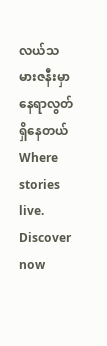လယ်သမားဇနီးမှာ နေရာလွတ်ရှိနေတယ်Where stories live. Discover now